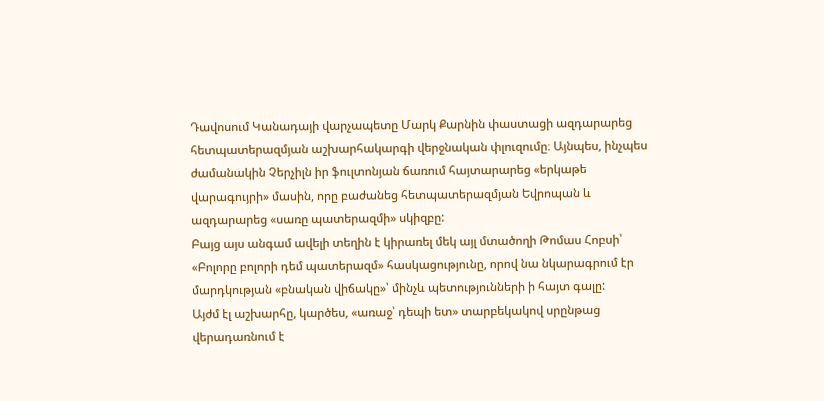Դավոսում Կանադայի վարչապետը Մարկ Քարնին փաստացի ազդարարեց հետպատերազմյան աշխարհակարգի վերջնական փլուզումը։ Այնպես, ինչպես ժամանակին Չերչիլն իր ֆուլտոնյան ճառում հայտարարեց «երկաթե վարագույրի» մասին, որը բաժանեց հետպատերազմյան Եվրոպան և ազդարարեց «սառը պատերազմի» սկիզբը:
Բայց այս անգամ ավելի տեղին է կիրառել մեկ այլ մտածողի Թոմաս Հոբսի՝ «Բոլորը բոլորի դեմ պատերազմ» հասկացությունը, որով նա նկարագրում էր մարդկության «բնական վիճակը»՝ մինչև պետությունների ի հայտ գալը:
Այժմ էլ աշխարհը, կարծես, «առաջ՝ դեպի ետ» տարբեկակով սրընթաց վերադառնում է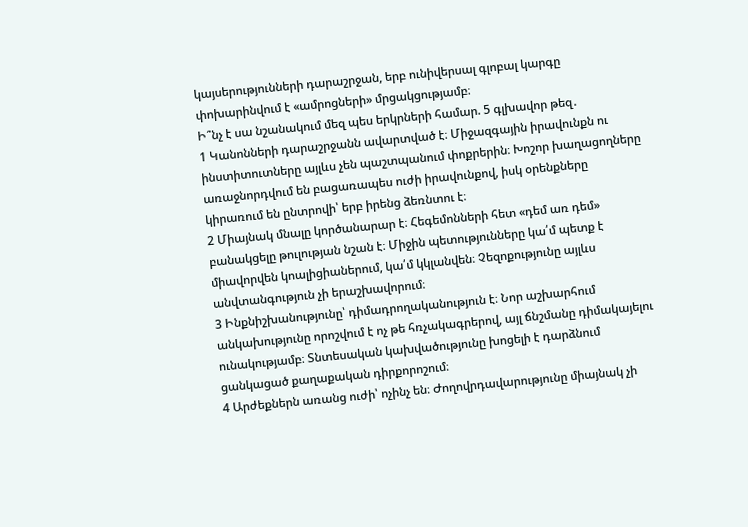կայսերությունների դարաշրջան, երբ ունիվերսալ գլոբալ կարգը փոխարինվում է «ամրոցների» մրցակցությամբ։
Ի՞նչ է սա նշանակում մեզ պես երկրների համար. 5 գլխավոր թեզ․
1 Կանոնների դարաշրջանն ավարտված է։ Միջազգային իրավունքն ու ինստիտուտները այլևս չեն պաշտպանում փոքրերին։ Խոշոր խաղացողները առաջնորդվում են բացառապես ուժի իրավունքով, իսկ օրենքները կիրառում են ընտրովի՝ երբ իրենց ձեռնտու է։
2 Միայնակ մնալը կործանարար է։ Հեգեմոնների հետ «դեմ առ դեմ» բանակցելը թուլության նշան է։ Միջին պետությունները կա՛մ պետք է միավորվեն կոալիցիաներում, կա՛մ կկլանվեն։ Չեզոքությունը այլևս անվտանգություն չի երաշխավորում։
3 Ինքնիշխանությունը՝ դիմադրողականություն է։ Նոր աշխարհում անկախությունը որոշվում է ոչ թե հռչակագրերով, այլ ճնշմանը դիմակայելու ունակությամբ։ Տնտեսական կախվածությունը խոցելի է դարձնում ցանկացած քաղաքական դիրքորոշում։
4 Արժեքներն առանց ուժի՝ ոչինչ են։ Ժողովրդավարությունը միայնակ չի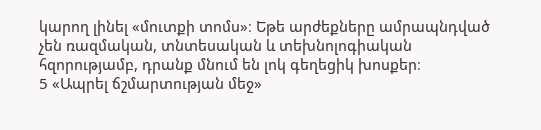կարող լինել «մուտքի տոմս»։ Եթե արժեքները ամրապնդված չեն ռազմական, տնտեսական և տեխնոլոգիական հզորությամբ, դրանք մնում են լոկ գեղեցիկ խոսքեր։
5 «Ապրել ճշմարտության մեջ»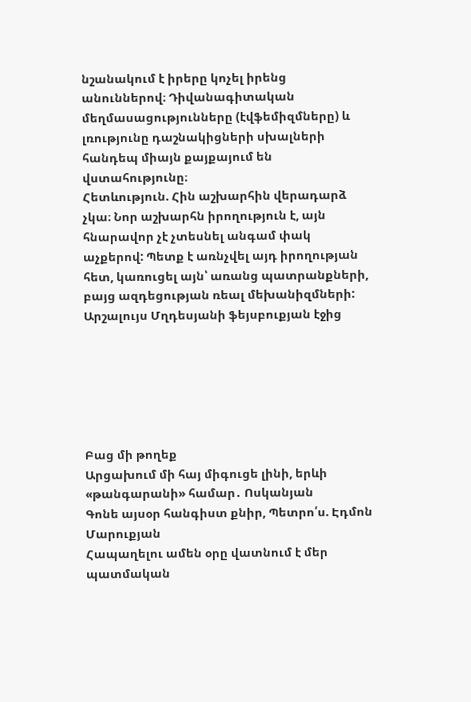նշանակում է իրերը կոչել իրենց անուններով։ Դիվանագիտական մեղմասացությունները (էվֆեմիզմները) և լռությունը դաշնակիցների սխալների հանդեպ միայն քայքայում են վստահությունը։
Հետևություն. Հին աշխարհին վերադարձ չկա։ Նոր աշխարհն իրողություն է, այն հնարավոր չէ չտեսնել անգամ փակ աչքերով: Պետք է առնչվել այդ իրողության հետ, կառուցել այն՝ առանց պատրանքների, բայց ազդեցության ռեալ մեխանիզմների:
Արշալույս Մղդեսյանի ֆեյսբուքյան էջից






Բաց մի թողեք
Արցախում մի հայ միգուցե լինի, երևի «թանգարանի» համար․ Ոսկանյան
Գոնե այսօր հանգիստ քնիր, Պետրո՛ս. Էդմոն Մարուքյան
Հապաղելու ամեն օրը վատնում է մեր պատմական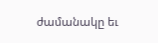ժամանակը եւ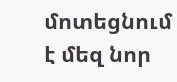մոտեցնում է մեզ նոր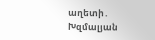աղետի․ Խզմալյան